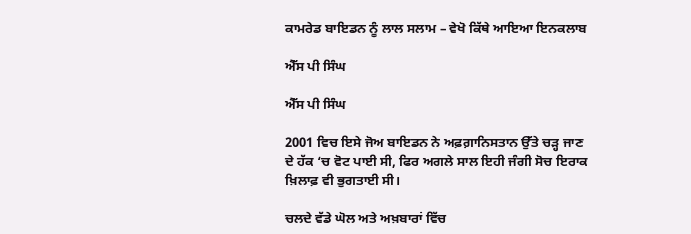ਕਾਮਰੇਡ ਬਾਇਡਨ ਨੂੰ ਲਾਲ ਸਲਾਮ – ਵੇਖੋ ਕਿੱਥੇ ਆਇਆ ਇਨਕਲਾਬ

ਐੱਸ ਪੀ ਸਿੰਘ

ਐੱਸ ਪੀ ਸਿੰਘ

2001 ਵਿਚ ਇਸੇ ਜੋਅ ਬਾਇਡਨ ਨੇ ਅਫ਼ਗ਼ਾਨਿਸਤਾਨ ਉੱਤੇ ਚੜ੍ਹ ਜਾਣ ਦੇ ਹੱਕ ‘ਚ ਵੋਟ ਪਾਈ ਸੀ, ਫਿਰ ਅਗਲੇ ਸਾਲ ਇਹੀ ਜੰਗੀ ਸੋਚ ਇਰਾਕ ਖ਼ਿਲਾਫ਼ ਵੀ ਭੁਗਤਾਈ ਸੀ।

ਚਲਦੇ ਵੱਡੇ ਘੋਲ ਅਤੇ ਅਖ਼ਬਾਰਾਂ ਵਿੱਚ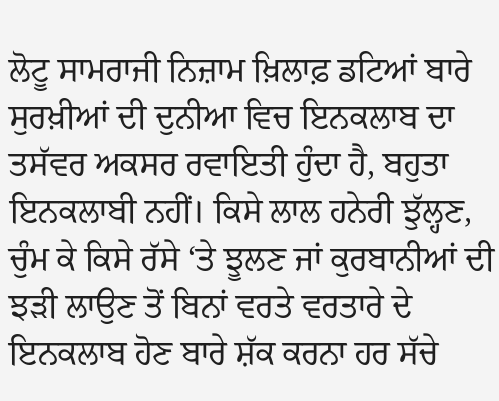ਲੋਟੂ ਸਾਮਰਾਜੀ ਨਿਜ਼ਾਮ ਖ਼ਿਲਾਫ਼ ਡਟਿਆਂ ਬਾਰੇ ਸੁਰਖ਼ੀਆਂ ਦੀ ਦੁਨੀਆ ਵਿਚ ਇਨਕਲਾਬ ਦਾ ਤਸੱਵਰ ਅਕਸਰ ਰਵਾਇਤੀ ਹੁੰਦਾ ਹੈ, ਬਹੁਤਾ ਇਨਕਲਾਬੀ ਨਹੀਂ। ਕਿਸੇ ਲਾਲ ਹਨੇਰੀ ਝੁੱਲ੍ਹਣ, ਚੁੰਮ ਕੇ ਕਿਸੇ ਰੱਸੇ ‘ਤੇ ਝੂਲਣ ਜਾਂ ਕੁਰਬਾਨੀਆਂ ਦੀ ਝੜੀ ਲਾਉਣ ਤੋਂ ਬਿਨਾਂ ਵਰਤੇ ਵਰਤਾਰੇ ਦੇ ਇਨਕਲਾਬ ਹੋਣ ਬਾਰੇ ਸ਼ੱਕ ਕਰਨਾ ਹਰ ਸੱਚੇ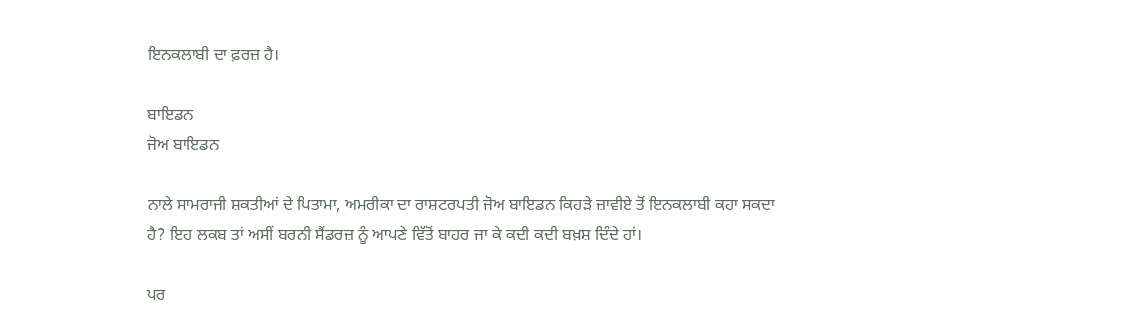ਇਨਕਲਾਬੀ ਦਾ ਫ਼ਰਜ਼ ਹੈ।

ਬਾਇਡਨ
ਜੋਅ ਬਾਇਡਨ

ਨਾਲੇ ਸਾਮਰਾਜੀ ਸ਼ਕਤੀਆਂ ਦੇ ਪਿਤਾਮਾ, ਅਮਰੀਕਾ ਦਾ ਰਾਸ਼ਟਰਪਤੀ ਜੋਅ ਬਾਇਡਨ ਕਿਹੜੇ ਜ਼ਾਵੀਏ ਤੋਂ ਇਨਕਲਾਬੀ ਕਹਾ ਸਕਦਾ ਹੈ? ਇਹ ਲਕਬ ਤਾਂ ਅਸੀਂ ਬਰਨੀ ਸੈਂਡਰਜ਼ ਨੂੰ ਆਪਣੇ ਵਿੱਤੋਂ ਬਾਹਰ ਜਾ ਕੇ ਕਦੀ ਕਦੀ ਬਖ਼ਸ਼ ਦਿੰਦੇ ਹਾਂ।

ਪਰ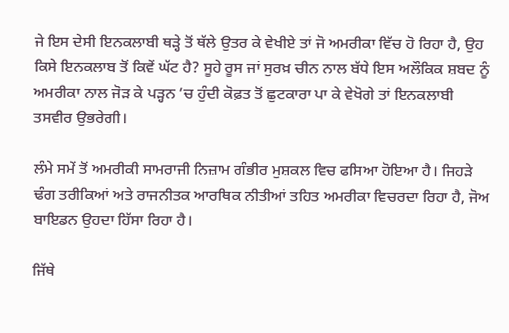ਜੇ ਇਸ ਦੇਸੀ ਇਨਕਲਾਬੀ ਥੜ੍ਹੇ ਤੋਂ ਥੱਲੇ ਉਤਰ ਕੇ ਵੇਖੀਏ ਤਾਂ ਜੋ ਅਮਰੀਕਾ ਵਿੱਚ ਹੋ ਰਿਹਾ ਹੈ, ਉਹ ਕਿਸੇ ਇਨਕਲਾਬ ਤੋਂ ਕਿਵੇਂ ਘੱਟ ਹੈ? ਸੂਹੇ ਰੂਸ ਜਾਂ ਸੁਰਖ਼ ਚੀਨ ਨਾਲ ਬੱਧੇ ਇਸ ਅਲੌਕਿਕ ਸ਼ਬਦ ਨੂੰ ਅਮਰੀਕਾ ਨਾਲ ਜੋੜ ਕੇ ਪੜ੍ਹਨ ’ਚ ਹੁੰਦੀ ਕੋਫ਼ਤ ਤੋਂ ਛੁਟਕਾਰਾ ਪਾ ਕੇ ਵੇਖੋਗੇ ਤਾਂ ਇਨਕਲਾਬੀ ਤਸਵੀਰ ਉਭਰੇਗੀ।

ਲੰਮੇ ਸਮੇਂ ਤੋਂ ਅਮਰੀਕੀ ਸਾਮਰਾਜੀ ਨਿਜ਼ਾਮ ਗੰਭੀਰ ਮੁਸ਼ਕਲ ਵਿਚ ਫਸਿਆ ਹੋਇਆ ਹੈ। ਜਿਹੜੇ ਢੰਗ ਤਰੀਕਿਆਂ ਅਤੇ ਰਾਜਨੀਤਕ ਆਰਥਿਕ ਨੀਤੀਆਂ ਤਹਿਤ ਅਮਰੀਕਾ ਵਿਚਰਦਾ ਰਿਹਾ ਹੈ, ਜੋਅ ਬਾਇਡਨ ਉਹਦਾ ਹਿੱਸਾ ਰਿਹਾ ਹੈ।

ਜਿੱਥੇ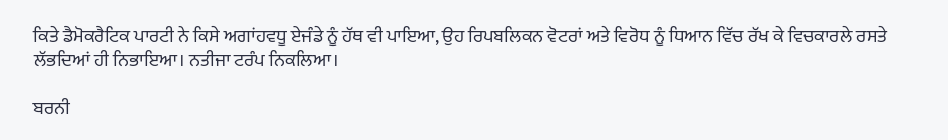ਕਿਤੇ ਡੈਮੋਕਰੈਟਿਕ ਪਾਰਟੀ ਨੇ ਕਿਸੇ ਅਗਾਂਹਵਧੂ ਏਜੰਡੇ ਨੂੰ ਹੱਥ ਵੀ ਪਾਇਆ, ਉਹ ਰਿਪਬਲਿਕਨ ਵੋਟਰਾਂ ਅਤੇ ਵਿਰੋਧ ਨੂੰ ਧਿਆਨ ਵਿੱਚ ਰੱਖ ਕੇ ਵਿਚਕਾਰਲੇ ਰਸਤੇ ਲੱਭਦਿਆਂ ਹੀ ਨਿਭਾਇਆ। ਨਤੀਜਾ ਟਰੰਪ ਨਿਕਲਿਆ।

ਬਰਨੀ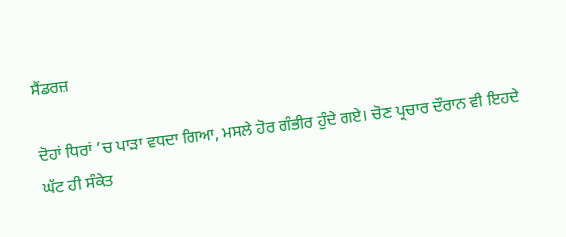ਸੈਂਡਰਜ਼

ਦੋਹਾਂ ਧਿਰਾਂ ’ਚ ਪਾੜਾ ਵਧਦਾ ਗਿਆ, ਮਸਲੇ ਹੋਰ ਗੰਭੀਰ ਹੁੰਦੇ ਗਏ। ਚੋਣ ਪ੍ਰਚਾਰ ਦੌਰਾਨ ਵੀ ਇਹਦੇ ਘੱਟ ਹੀ ਸੰਕੇਤ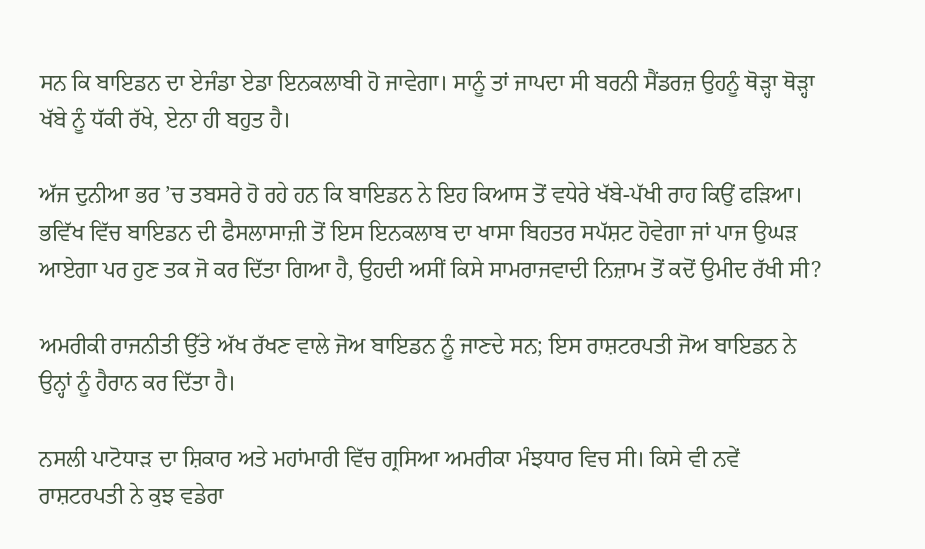ਸਨ ਕਿ ਬਾਇਡਨ ਦਾ ਏਜੰਡਾ ਏਡਾ ਇਨਕਲਾਬੀ ਹੋ ਜਾਵੇਗਾ। ਸਾਨੂੰ ਤਾਂ ਜਾਪਦਾ ਸੀ ਬਰਨੀ ਸੈਂਡਰਜ਼ ਉਹਨੂੰ ਥੋੜ੍ਹਾ ਥੋੜ੍ਹਾ ਖੱਬੇ ਨੂੰ ਧੱਕੀ ਰੱਖੇ, ਏਨਾ ਹੀ ਬਹੁਤ ਹੈ।

ਅੱਜ ਦੁਨੀਆ ਭਰ ’ਚ ਤਬਸਰੇ ਹੋ ਰਹੇ ਹਨ ਕਿ ਬਾਇਡਨ ਨੇ ਇਹ ਕਿਆਸ ਤੋਂ ਵਧੇਰੇ ਖੱਬੇ-ਪੱਖੀ ਰਾਹ ਕਿਉਂ ਫੜਿਆ। ਭਵਿੱਖ ਵਿੱਚ ਬਾਇਡਨ ਦੀ ਫੈਸਲਾਸਾਜ਼ੀ ਤੋਂ ਇਸ ਇਨਕਲਾਬ ਦਾ ਖਾਸਾ ਬਿਹਤਰ ਸਪੱਸ਼ਟ ਹੋਵੇਗਾ ਜਾਂ ਪਾਜ ਉਘੜ ਆਏਗਾ ਪਰ ਹੁਣ ਤਕ ਜੋ ਕਰ ਦਿੱਤਾ ਗਿਆ ਹੈ, ਉਹਦੀ ਅਸੀਂ ਕਿਸੇ ਸਾਮਰਾਜਵਾਦੀ ਨਿਜ਼ਾਮ ਤੋਂ ਕਦੋਂ ਉਮੀਦ ਰੱਖੀ ਸੀ?

ਅਮਰੀਕੀ ਰਾਜਨੀਤੀ ਉੱਤੇ ਅੱਖ ਰੱਖਣ ਵਾਲੇ ਜੋਅ ਬਾਇਡਨ ਨੂੰ ਜਾਣਦੇ ਸਨ; ਇਸ ਰਾਸ਼ਟਰਪਤੀ ਜੋਅ ਬਾਇਡਨ ਨੇ ਉਨ੍ਹਾਂ ਨੂੰ ਹੈਰਾਨ ਕਰ ਦਿੱਤਾ ਹੈ।

ਨਸਲੀ ਪਾਟੋਧਾੜ ਦਾ ਸ਼ਿਕਾਰ ਅਤੇ ਮਹਾਂਮਾਰੀ ਵਿੱਚ ਗ੍ਰਸਿਆ ਅਮਰੀਕਾ ਮੰਝਧਾਰ ਵਿਚ ਸੀ। ਕਿਸੇ ਵੀ ਨਵੇਂ ਰਾਸ਼ਟਰਪਤੀ ਨੇ ਕੁਝ ਵਡੇਰਾ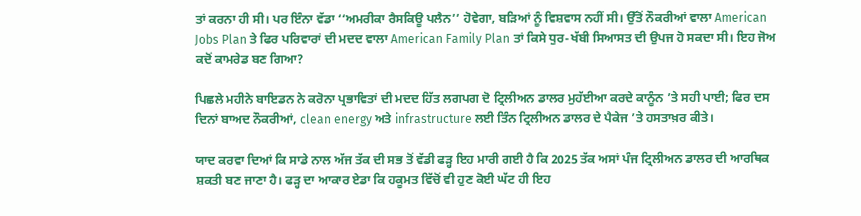ਤਾਂ ਕਰਨਾ ਹੀ ਸੀ। ਪਰ ਇੰਨਾ ਵੱਡਾ ‘‘ਅਮਰੀਕਾ ਰੈਸਕਿਊ ਪਲੈਨ’’ ਹੋਵੇਗਾ, ਬੜਿਆਂ ਨੂੰ ਵਿਸ਼ਵਾਸ ਨਹੀਂ ਸੀ। ਉੱਤੋਂ ਨੌਕਰੀਆਂ ਵਾਲਾ American Jobs Plan ਤੇ ਫਿਰ ਪਰਿਵਾਰਾਂ ਦੀ ਮਦਦ ਵਾਲਾ American Family Plan ਤਾਂ ਕਿਸੇ ਧੁਰ-ਖੱਬੀ ਸਿਆਸਤ ਦੀ ਉਪਜ ਹੋ ਸਕਦਾ ਸੀ। ਇਹ ਜੋਅ ਕਦੋਂ ਕਾਮਰੇਡ ਬਣ ਗਿਆ?

ਪਿਛਲੇ ਮਹੀਨੇ ਬਾਇਡਨ ਨੇ ਕਰੋਨਾ ਪ੍ਰਭਾਵਿਤਾਂ ਦੀ ਮਦਦ ਹਿੱਤ ਲਗਪਗ ਦੋ ਟ੍ਰਿਲੀਅਨ ਡਾਲਰ ਮੁਹੱਈਆ ਕਰਦੇ ਕਾਨੂੰਨ ’ਤੇ ਸਹੀ ਪਾਈ; ਫਿਰ ਦਸ ਦਿਨਾਂ ਬਾਅਦ ਨੌਕਰੀਆਂ, clean energy ਅਤੇ infrastructure ਲਈ ਤਿੰਨ ਟ੍ਰਿਲੀਅਨ ਡਾਲਰ ਦੇ ਪੈਕੇਜ ’ਤੇ ਹਸਤਾਖ਼ਰ ਕੀਤੇ।

ਯਾਦ ਕਰਵਾ ਦਿਆਂ ਕਿ ਸਾਡੇ ਨਾਲ ਅੱਜ ਤੱਕ ਦੀ ਸਭ ਤੋਂ ਵੱਡੀ ਫੜ੍ਹ ਇਹ ਮਾਰੀ ਗਈ ਹੈ ਕਿ 2025 ਤੱਕ ਅਸਾਂ ਪੰਜ ਟ੍ਰਿਲੀਅਨ ਡਾਲਰ ਦੀ ਆਰਥਿਕ ਸ਼ਕਤੀ ਬਣ ਜਾਣਾ ਹੈ। ਫੜ੍ਹ ਦਾ ਆਕਾਰ ਏਡਾ ਕਿ ਹਕੂਮਤ ਵਿੱਚੋਂ ਵੀ ਹੁਣ ਕੋਈ ਘੱਟ ਹੀ ਇਹ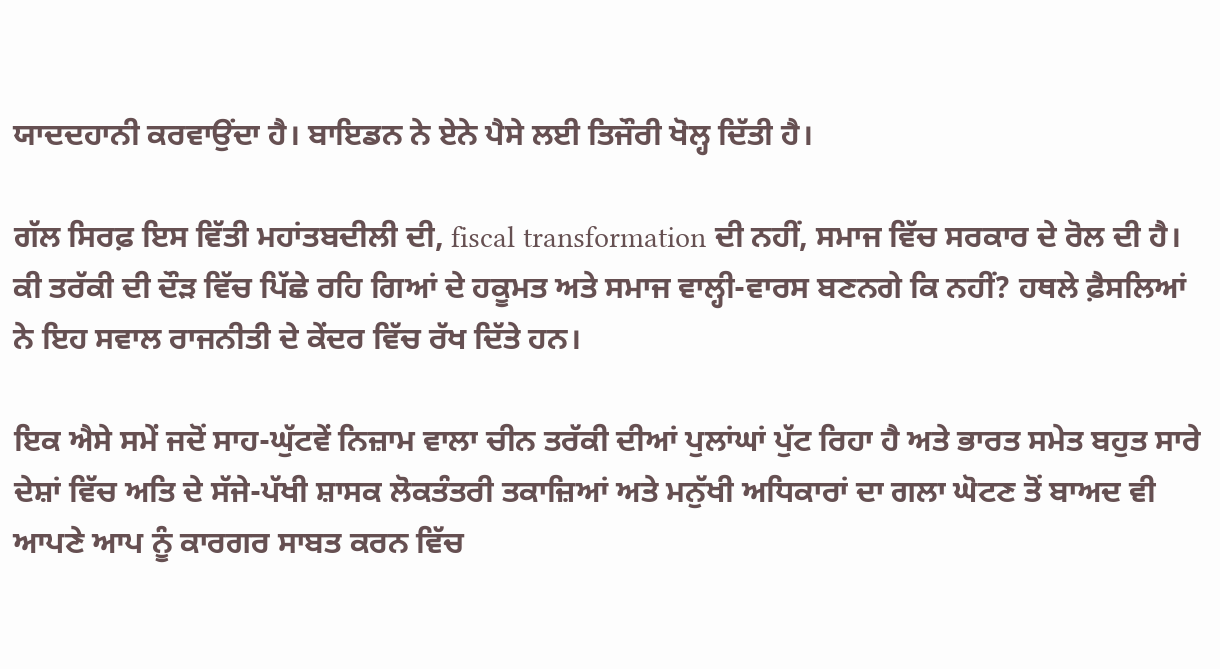ਯਾਦਦਹਾਨੀ ਕਰਵਾਉਂਦਾ ਹੈ। ਬਾਇਡਨ ਨੇ ਏਨੇ ਪੈਸੇ ਲਈ ਤਿਜੌਰੀ ਖੋਲ੍ਹ ਦਿੱਤੀ ਹੈ।

ਗੱਲ ਸਿਰਫ਼ ਇਸ ਵਿੱਤੀ ਮਹਾਂਤਬਦੀਲੀ ਦੀ, fiscal transformation ਦੀ ਨਹੀਂ, ਸਮਾਜ ਵਿੱਚ ਸਰਕਾਰ ਦੇ ਰੋਲ ਦੀ ਹੈ। ਕੀ ਤਰੱਕੀ ਦੀ ਦੌੜ ਵਿੱਚ ਪਿੱਛੇ ਰਹਿ ਗਿਆਂ ਦੇ ਹਕੂਮਤ ਅਤੇ ਸਮਾਜ ਵਾਲ੍ਹੀ-ਵਾਰਸ ਬਣਨਗੇ ਕਿ ਨਹੀਂ? ਹਥਲੇ ਫ਼ੈਸਲਿਆਂ ਨੇ ਇਹ ਸਵਾਲ ਰਾਜਨੀਤੀ ਦੇ ਕੇਂਦਰ ਵਿੱਚ ਰੱਖ ਦਿੱਤੇ ਹਨ।

ਇਕ ਐਸੇ ਸਮੇਂ ਜਦੋਂ ਸਾਹ-ਘੁੱਟਵੇਂ ਨਿਜ਼ਾਮ ਵਾਲਾ ਚੀਨ ਤਰੱਕੀ ਦੀਆਂ ਪੁਲਾਂਘਾਂ ਪੁੱਟ ਰਿਹਾ ਹੈ ਅਤੇ ਭਾਰਤ ਸਮੇਤ ਬਹੁਤ ਸਾਰੇ ਦੇਸ਼ਾਂ ਵਿੱਚ ਅਤਿ ਦੇ ਸੱਜੇ-ਪੱਖੀ ਸ਼ਾਸਕ ਲੋਕਤੰਤਰੀ ਤਕਾਜ਼ਿਆਂ ਅਤੇ ਮਨੁੱਖੀ ਅਧਿਕਾਰਾਂ ਦਾ ਗਲਾ ਘੋਟਣ ਤੋਂ ਬਾਅਦ ਵੀ ਆਪਣੇ ਆਪ ਨੂੰ ਕਾਰਗਰ ਸਾਬਤ ਕਰਨ ਵਿੱਚ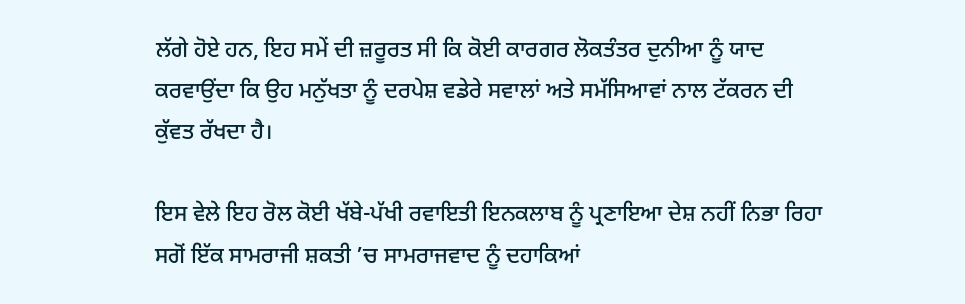ਲੱਗੇ ਹੋਏ ਹਨ, ਇਹ ਸਮੇਂ ਦੀ ਜ਼ਰੂਰਤ ਸੀ ਕਿ ਕੋਈ ਕਾਰਗਰ ਲੋਕਤੰਤਰ ਦੁਨੀਆ ਨੂੰ ਯਾਦ ਕਰਵਾਉਂਦਾ ਕਿ ਉਹ ਮਨੁੱਖਤਾ ਨੂੰ ਦਰਪੇਸ਼ ਵਡੇਰੇ ਸਵਾਲਾਂ ਅਤੇ ਸਮੱਸਿਆਵਾਂ ਨਾਲ ਟੱਕਰਨ ਦੀ ਕੁੱਵਤ ਰੱਖਦਾ ਹੈ।

ਇਸ ਵੇਲੇ ਇਹ ਰੋਲ ਕੋਈ ਖੱਬੇ-ਪੱਖੀ ਰਵਾਇਤੀ ਇਨਕਲਾਬ ਨੂੰ ਪ੍ਰਣਾਇਆ ਦੇਸ਼ ਨਹੀਂ ਨਿਭਾ ਰਿਹਾ ਸਗੋਂ ਇੱਕ ਸਾਮਰਾਜੀ ਸ਼ਕਤੀ ’ਚ ਸਾਮਰਾਜਵਾਦ ਨੂੰ ਦਹਾਕਿਆਂ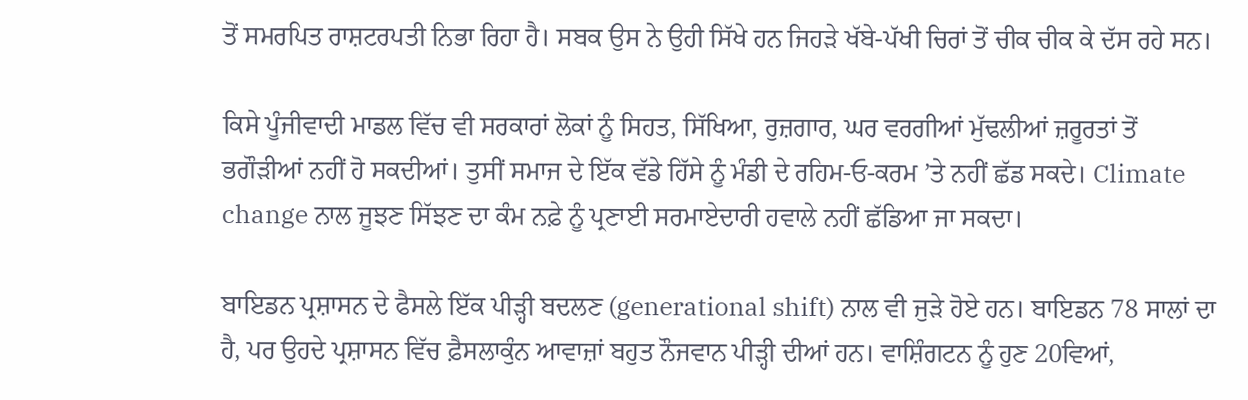ਤੋਂ ਸਮਰਪਿਤ ਰਾਸ਼ਟਰਪਤੀ ਨਿਭਾ ਰਿਹਾ ਹੈ। ਸਬਕ ਉਸ ਨੇ ਉਹੀ ਸਿੱਖੇ ਹਨ ਜਿਹੜੇ ਖੱਬੇ-ਪੱਖੀ ਚਿਰਾਂ ਤੋਂ ਚੀਕ ਚੀਕ ਕੇ ਦੱਸ ਰਹੇ ਸਨ।

ਕਿਸੇ ਪੂੰਜੀਵਾਦੀ ਮਾਡਲ ਵਿੱਚ ਵੀ ਸਰਕਾਰਾਂ ਲੋਕਾਂ ਨੂੰ ਸਿਹਤ, ਸਿੱਖਿਆ, ਰੁਜ਼ਗਾਰ, ਘਰ ਵਰਗੀਆਂ ਮੁੱਢਲੀਆਂ ਜ਼ਰੂਰਤਾਂ ਤੋਂ ਭਗੌੜੀਆਂ ਨਹੀਂ ਹੋ ਸਕਦੀਆਂ। ਤੁਸੀਂ ਸਮਾਜ ਦੇ ਇੱਕ ਵੱਡੇ ਹਿੱਸੇ ਨੂੰ ਮੰਡੀ ਦੇ ਰਹਿਮ-ਓ-ਕਰਮ ’ਤੇ ਨਹੀਂ ਛੱਡ ਸਕਦੇ। Climate change ਨਾਲ ਜੂਝਣ ਸਿੱਝਣ ਦਾ ਕੰਮ ਨਫ਼ੇ ਨੂੰ ਪ੍ਰਣਾਈ ਸਰਮਾਏਦਾਰੀ ਹਵਾਲੇ ਨਹੀਂ ਛੱਡਿਆ ਜਾ ਸਕਦਾ।

ਬਾਇਡਨ ਪ੍ਰਸ਼ਾਸਨ ਦੇ ਫੈਸਲੇ ਇੱਕ ਪੀੜ੍ਹੀ ਬਦਲਣ (generational shift) ਨਾਲ ਵੀ ਜੁੜੇ ਹੋਏ ਹਨ। ਬਾਇਡਨ 78 ਸਾਲਾਂ ਦਾ ਹੈ, ਪਰ ਉਹਦੇ ਪ੍ਰਸ਼ਾਸਨ ਵਿੱਚ ਫ਼ੈਸਲਾਕੁੰਨ ਆਵਾਜ਼ਾਂ ਬਹੁਤ ਨੌਜਵਾਨ ਪੀੜ੍ਹੀ ਦੀਆਂ ਹਨ। ਵਾਸ਼ਿੰਗਟਨ ਨੂੰ ਹੁਣ 20ਵਿਆਂ,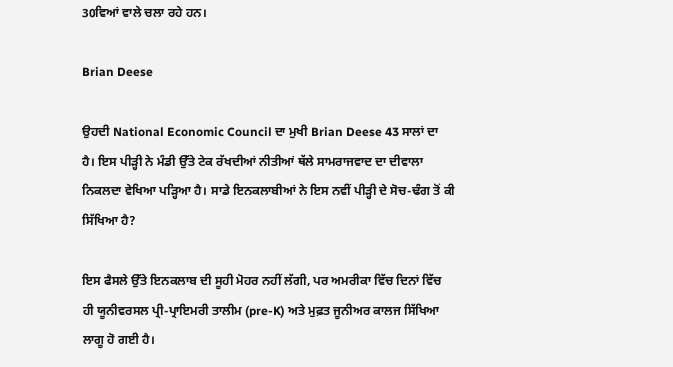30ਵਿਆਂ ਵਾਲੇ ਚਲਾ ਰਹੇ ਹਨ।

Brian Deese

ਉਹਦੀ National Economic Council ਦਾ ਮੁਖੀ Brian Deese 43 ਸਾਲਾਂ ਦਾ ਹੈ। ਇਸ ਪੀੜ੍ਹੀ ਨੇ ਮੰਡੀ ਉੱਤੇ ਟੇਕ ਰੱਖਦੀਆਂ ਨੀਤੀਆਂ ਥੱਲੇ ਸਾਮਰਾਜਵਾਦ ਦਾ ਦੀਵਾਲਾ ਨਿਕਲਦਾ ਵੇਖਿਆ ਪੜ੍ਹਿਆ ਹੈ। ਸਾਡੇ ਇਨਕਲਾਬੀਆਂ ਨੇ ਇਸ ਨਵੀਂ ਪੀੜ੍ਹੀ ਦੇ ਸੋਚ-ਢੰਗ ਤੋਂ ਕੀ ਸਿੱਖਿਆ ਹੈ?

ਇਸ ਫੈਸਲੇ ਉੱਤੇ ਇਨਕਲਾਬ ਦੀ ਸੂਹੀ ਮੋਹਰ ਨਹੀਂ ਲੱਗੀ, ਪਰ ਅਮਰੀਕਾ ਵਿੱਚ ਦਿਨਾਂ ਵਿੱਚ ਹੀ ਯੂਨੀਵਰਸਲ ਪ੍ਰੀ-ਪ੍ਰਾਇਮਰੀ ਤਾਲੀਮ (pre-K) ਅਤੇ ਮੁਫ਼ਤ ਜੂਨੀਅਰ ਕਾਲਜ ਸਿੱਖਿਆ ਲਾਗੂ ਹੋ ਗਈ ਹੈ।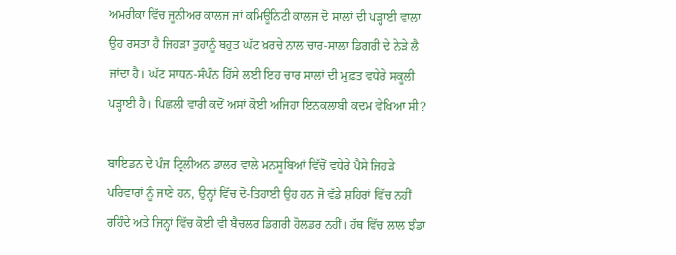ਅਮਰੀਕਾ ਵਿੱਚ ਜੂਨੀਅਰ ਕਾਲਜ ਜਾਂ ਕਮਿਊਨਿਟੀ ਕਾਲਜ ਦੋ ਸਾਲਾਂ ਦੀ ਪੜ੍ਹਾਈ ਵਾਲਾ ਉਹ ਰਸਤਾ ਹੈ ਜਿਹੜਾ ਤੁਹਾਨੂੰ ਬਹੁਤ ਘੱਟ ਖ਼ਰਚੇ ਨਾਲ ਚਾਰ-ਸਾਲਾ ਡਿਗਰੀ ਦੇ ਨੇੜੇ ਲੈ ਜਾਂਦਾ ਹੈ। ਘੱਟ ਸਾਧਨ-ਸੰਪੰਨ ਹਿੱਸੇ ਲਈ ਇਹ ਚਾਰ ਸਾਲਾਂ ਦੀ ਮੁਫ਼ਤ ਵਧੇਰੇ ਸਕੂਲੀ ਪੜ੍ਹਾਈ ਹੈ। ਪਿਛਲੀ ਵਾਰੀ ਕਦੋਂ ਅਸਾਂ ਕੋਈ ਅਜਿਹਾ ਇਨਕਲਾਬੀ ਕਦਮ ਵੇਖਿਆ ਸੀ?

ਬਾਇਡਨ ਦੇ ਪੰਜ ਟ੍ਰਿਲੀਅਨ ਡਾਲਰ ਵਾਲੇ ਮਨਸੂਬਿਆਂ ਵਿੱਚੋਂ ਵਧੇਰੇ ਪੈਸੇ ਜਿਹੜੇ ਪਰਿਵਾਰਾਂ ਨੂੰ ਜਾਣੇ ਹਨ, ਉਨ੍ਹਾਂ ਵਿੱਚ ਦੋ-ਤਿਹਾਈ ਉਹ ਹਨ ਜੋ ਵੱਡੇ ਸ਼ਹਿਰਾਂ ਵਿੱਚ ਨਹੀਂ ਰਹਿੰਦੇ ਅਤੇ ਜਿਨ੍ਹਾਂ ਵਿੱਚ ਕੋਈ ਵੀ ਬੈਚਲਰ ਡਿਗਰੀ ਹੋਲਡਰ ਨਹੀਂ। ਹੱਥ ਵਿੱਚ ਲਾਲ ਝੰਡਾ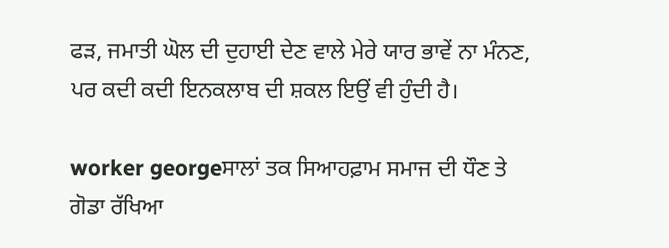ਫੜ, ਜਮਾਤੀ ਘੋਲ ਦੀ ਦੁਹਾਈ ਦੇਣ ਵਾਲੇ ਮੇਰੇ ਯਾਰ ਭਾਵੇਂ ਨਾ ਮੰਨਣ, ਪਰ ਕਦੀ ਕਦੀ ਇਨਕਲਾਬ ਦੀ ਸ਼ਕਲ ਇਉਂ ਵੀ ਹੁੰਦੀ ਹੈ।

worker georgeਸਾਲਾਂ ਤਕ ਸਿਆਹਫ਼ਾਮ ਸਮਾਜ ਦੀ ਧੌਣ ਤੇ ਗੋਡਾ ਰੱਖਿਆ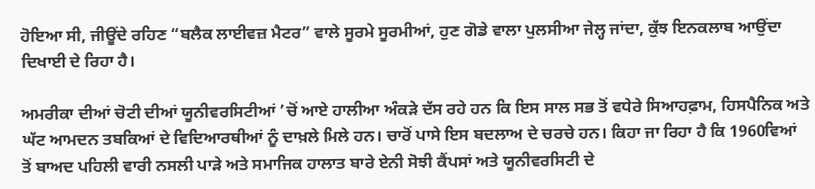ਹੋਇਆ ਸੀ, ਜੀਊਂਦੇ ਰਹਿਣ “ਬਲੈਕ ਲਾਈਵਜ਼ ਮੈਟਰ” ਵਾਲੇ ਸੂਰਮੇ ਸੂਰਮੀਆਂ, ਹੁਣ ਗੋਡੇ ਵਾਲਾ ਪੁਲਸੀਆ ਜੇਲ੍ਹ ਜਾਂਦਾ, ਕੁੱਝ ਇਨਕਲਾਬ ਆਉਂਦਾ ਦਿਖਾਈ ਦੇ ਰਿਹਾ ਹੈ।

ਅਮਰੀਕਾ ਦੀਆਂ ਚੋਟੀ ਦੀਆਂ ਯੂਨੀਵਰਸਿਟੀਆਂ ’ਚੋਂ ਆਏ ਹਾਲੀਆ ਅੰਕੜੇ ਦੱਸ ਰਹੇ ਹਨ ਕਿ ਇਸ ਸਾਲ ਸਭ ਤੋਂ ਵਧੇਰੇ ਸਿਆਹਫ਼ਾਮ, ਹਿਸਪੈਨਿਕ ਅਤੇ ਘੱਟ ਆਮਦਨ ਤਬਕਿਆਂ ਦੇ ਵਿਦਿਆਰਥੀਆਂ ਨੂੰ ਦਾਖ਼ਲੇ ਮਿਲੇ ਹਨ। ਚਾਰੋਂ ਪਾਸੇ ਇਸ ਬਦਲਾਅ ਦੇ ਚਰਚੇ ਹਨ। ਕਿਹਾ ਜਾ ਰਿਹਾ ਹੈ ਕਿ 1960ਵਿਆਂ ਤੋਂ ਬਾਅਦ ਪਹਿਲੀ ਵਾਰੀ ਨਸਲੀ ਪਾੜੇ ਅਤੇ ਸਮਾਜਿਕ ਹਾਲਾਤ ਬਾਰੇ ਏਨੀ ਸੋਝੀ ਕੈਂਪਸਾਂ ਅਤੇ ਯੂਨੀਵਰਸਿਟੀ ਦੇ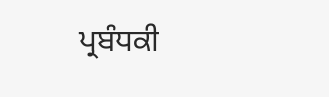ਪ੍ਰਬੰਧਕੀ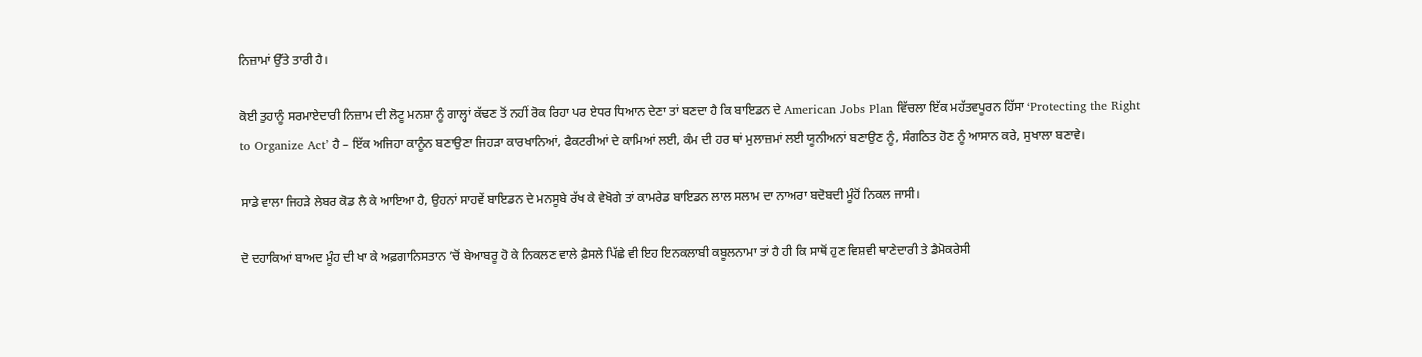ਨਿਜ਼ਾਮਾਂ ਉੱਤੇ ਤਾਰੀ ਹੈ।

ਕੋਈ ਤੁਹਾਨੂੰ ਸਰਮਾਏਦਾਰੀ ਨਿਜ਼ਾਮ ਦੀ ਲੋਟੂ ਮਨਸ਼ਾ ਨੂੰ ਗਾਲ੍ਹਾਂ ਕੱਢਣ ਤੋਂ ਨਹੀਂ ਰੋਕ ਰਿਹਾ ਪਰ ਏਧਰ ਧਿਆਨ ਦੇਣਾ ਤਾਂ ਬਣਦਾ ਹੈ ਕਿ ਬਾਇਡਨ ਦੇ American Jobs Plan ਵਿੱਚਲਾ ਇੱਕ ਮਹੱਤਵਪੂਰਨ ਹਿੱਸਾ ‘Protecting the Right to Organize Act’ ਹੈ – ਇੱਕ ਅਜਿਹਾ ਕਾਨੂੰਨ ਬਣਾਉਣਾ ਜਿਹੜਾ ਕਾਰਖਾਨਿਆਂ, ਫੈਕਟਰੀਆਂ ਦੇ ਕਾਮਿਆਂ ਲਈ, ਕੰਮ ਦੀ ਹਰ ਥਾਂ ਮੁਲਾਜ਼ਮਾਂ ਲਈ ਯੂਨੀਅਨਾਂ ਬਣਾਉਣ ਨੂੰ, ਸੰਗਠਿਤ ਹੋਣ ਨੂੰ ਆਸਾਨ ਕਰੇ, ਸੁਖਾਲਾ ਬਣਾਵੇ।

ਸਾਡੇ ਵਾਲਾ ਜਿਹੜੇ ਲੇਬਰ ਕੋਡ ਲੈ ਕੇ ਆਇਆ ਹੈ, ਉਹਨਾਂ ਸਾਹਵੇਂ ਬਾਇਡਨ ਦੇ ਮਨਸੂਬੇ ਰੱਖ ਕੇ ਵੇਖੋਗੇ ਤਾਂ ਕਾਮਰੇਡ ਬਾਇਡਨ ਲਾਲ ਸਲਾਮ ਦਾ ਨਾਅਰਾ ਬਦੋਬਦੀ ਮੂੰਹੋਂ ਨਿਕਲ ਜਾਸੀ।

ਦੋ ਦਹਾਕਿਆਂ ਬਾਅਦ ਮੂੰਹ ਦੀ ਖਾ ਕੇ ਅਫ਼ਗਾਨਿਸਤਾਨ ’ਚੋਂ ਬੇਆਬਰੂ ਹੋ ਕੇ ਨਿਕਲਣ ਵਾਲੇ ਫ਼ੈਸਲੇ ਪਿੱਛੇ ਵੀ ਇਹ ਇਨਕਲਾਬੀ ਕਬੂਲਨਾਮਾ ਤਾਂ ਹੈ ਹੀ ਕਿ ਸਾਥੋਂ ਹੁਣ ਵਿਸ਼ਵੀ ਥਾਣੇਦਾਰੀ ਤੇ ਡੈਮੋਕਰੇਸੀ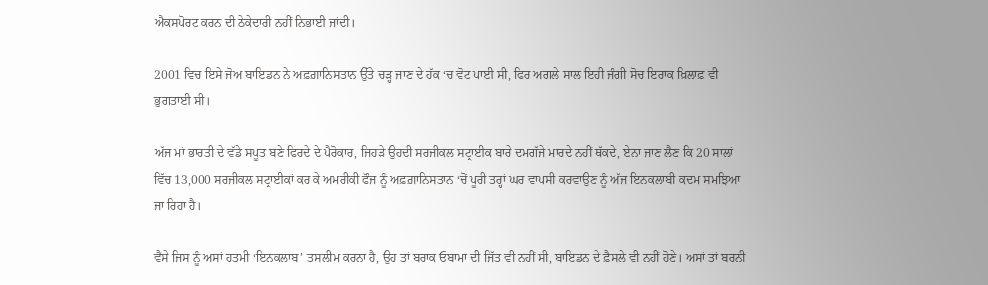ਐਕਸਪੋਰਟ ਕਰਨ ਦੀ ਠੇਕੇਦਾਰੀ ਨਹੀਂ ਨਿਭਾਈ ਜਾਂਦੀ।

2001 ਵਿਚ ਇਸੇ ਜੋਅ ਬਾਇਡਨ ਨੇ ਅਫ਼ਗ਼ਾਨਿਸਤਾਨ ਉੱਤੇ ਚੜ੍ਹ ਜਾਣ ਦੇ ਹੱਕ ‘ਚ ਵੋਟ ਪਾਈ ਸੀ, ਫਿਰ ਅਗਲੇ ਸਾਲ ਇਹੀ ਜੰਗੀ ਸੋਚ ਇਰਾਕ ਖ਼ਿਲਾਫ਼ ਵੀ ਭੁਗਤਾਈ ਸੀ।

ਅੱਜ ਮਾਂ ਭਾਰਤੀ ਦੇ ਵੱਡੇ ਸਪੂਤ ਬਣੇ ਫਿਰਦੇ ਦੇ ਪੈਰੋਕਾਰ, ਜਿਹੜੇ ਉਹਦੀ ਸਰਜੀਕਲ ਸਟ੍ਰਾਈਕ ਬਾਰੇ ਦਮਗੱਜੇ ਮਾਰਦੇ ਨਹੀਂ ਥੱਕਦੇ, ਏਨਾ ਜਾਣ ਲੈਣ ਕਿ 20 ਸਾਲਾਂ ਵਿੱਚ 13,000 ਸਰਜੀਕਲ ਸਟ੍ਰਾਈਕਾਂ ਕਰ ਕੇ ਅਮਰੀਕੀ ਫੌਜ ਨੂੰ ਅਫ਼ਗ਼ਾਨਿਸਤਾਨ ‘ਚੋਂ ਪੂਰੀ ਤਰ੍ਹਾਂ ਘਰ ਵਾਪਸੀ ਕਰਵਾਉਣ ਨੂੰ ਅੱਜ ਇਨਕਲਾਬੀ ਕਦਮ ਸਮਝਿਆ ਜਾ ਰਿਹਾ ਹੈ।

ਵੈਸੇ ਜਿਸ ਨੂੰ ਅਸਾਂ ਹਤਮੀ ‘ਇਨਕਲਾਬ’ ਤਸਲੀਮ ਕਰਨਾ ਹੈ, ਉਹ ਤਾਂ ਬਰਾਕ ਓਬਾਮਾ ਦੀ ਜਿੱਤ ਵੀ ਨਹੀਂ ਸੀ, ਬਾਇਡਨ ਦੇ ਫ਼ੈਸਲੇ ਵੀ ਨਹੀਂ ਹੋਣੇ। ਅਸਾਂ ਤਾਂ ਬਰਨੀ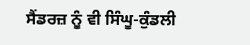ਸੈਂਡਰਜ਼ ਨੂੰ ਵੀ ਸਿੰਘੂ-ਕੁੰਡਲੀ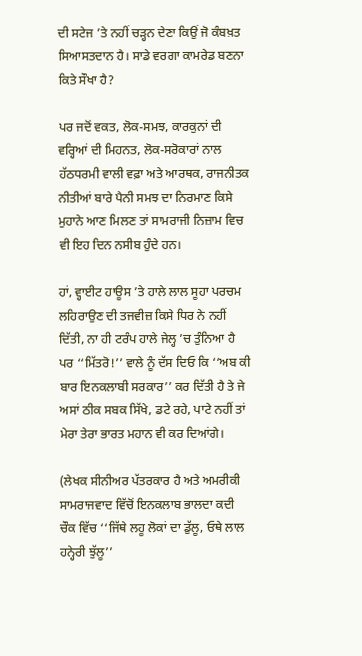ਦੀ ਸਟੇਜ ’ਤੇ ਨਹੀਂ ਚੜ੍ਹਨ ਦੇਣਾ ਕਿਉਂ ਜੋ ਕੰਬਖ਼ਤ ਸਿਆਸਤਦਾਨ ਹੈ। ਸਾਡੇ ਵਰਗਾ ਕਾਮਰੇਡ ਬਣਨਾ ਕਿਤੇ ਸੌਖਾ ਹੈ?

ਪਰ ਜਦੋਂ ਵਕਤ, ਲੋਕ-ਸਮਝ, ਕਾਰਕੁਨਾਂ ਦੀ ਵਰ੍ਹਿਆਂ ਦੀ ਮਿਹਨਤ, ਲੋਕ-ਸਰੋਕਾਰਾਂ ਨਾਲ ਹੱਠਧਰਮੀ ਵਾਲੀ ਵਫ਼ਾ ਅਤੇ ਆਰਥਕ, ਰਾਜਨੀਤਕ ਨੀਤੀਆਂ ਬਾਰੇ ਪੈਨੀ ਸਮਝ ਦਾ ਨਿਰਮਾਣ ਕਿਸੇ ਮੁਹਾਨੇ ਆਣ ਮਿਲਣ ਤਾਂ ਸਾਮਰਾਜੀ ਨਿਜ਼ਾਮ ਵਿਚ ਵੀ ਇਹ ਦਿਨ ਨਸੀਬ ਹੁੰਦੇ ਹਨ।

ਹਾਂ, ਵ੍ਹਾਈਟ ਹਾਊਸ ’ਤੇ ਹਾਲੇ ਲਾਲ ਸੂਹਾ ਪਰਚਮ ਲਹਿਰਾਉਣ ਦੀ ਤਜਵੀਜ਼ ਕਿਸੇ ਧਿਰ ਨੇ ਨਹੀਂ ਦਿੱਤੀ, ਨਾ ਹੀ ਟਰੰਪ ਹਾਲੇ ਜੇਲ੍ਹ ’ਚ ਤੁੰਨਿਆ ਹੈ ਪਰ ‘‘ਮਿੱਤਰੋ!’’ ਵਾਲੇ ਨੂੰ ਦੱਸ ਦਿਓ ਕਿ ‘‘ਅਬ ਕੀ ਬਾਰ ਇਨਕਲਾਬੀ ਸਰਕਾਰ’’ ਕਰ ਦਿੱਤੀ ਹੈ ਤੇ ਜੇ ਅਸਾਂ ਠੀਕ ਸਬਕ ਸਿੱਖੇ, ਡਟੇ ਰਹੇ, ਪਾਟੇ ਨਹੀਂ ਤਾਂ ਮੇਰਾ ਤੇਰਾ ਭਾਰਤ ਮਹਾਨ ਵੀ ਕਰ ਦਿਆਂਗੇ।

(ਲੇਖਕ ਸੀਨੀਅਰ ਪੱਤਰਕਾਰ ਹੈ ਅਤੇ ਅਮਰੀਕੀ ਸਾਮਰਾਜਵਾਦ ਵਿੱਚੋਂ ਇਨਕਲਾਬ ਭਾਲਦਾ ਕਦੀ ਚੌਕ ਵਿੱਚ ‘‘ਜਿੱਥੇ ਲਹੂ ਲੋਕਾਂ ਦਾ ਡੁੱਲੂ, ਓਥੇ ਲਾਲ ਹਨ੍ਹੇਰੀ ਝੁੱਲੂ’’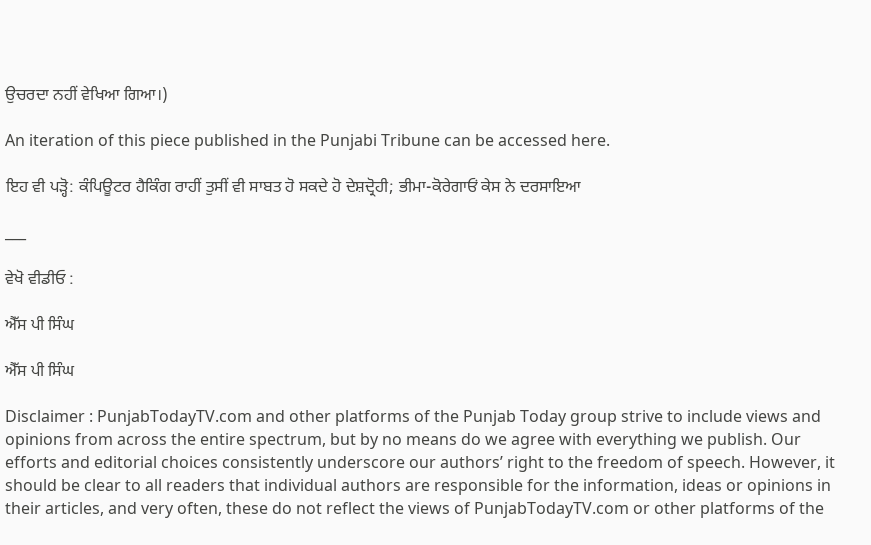ਉਚਰਦਾ ਨਹੀਂ ਵੇਖਿਆ ਗਿਆ।)

An iteration of this piece published in the Punjabi Tribune can be accessed here.

ਇਹ ਵੀ ਪੜ੍ਹੋ: ਕੰਪਿਊਟਰ ਹੈਕਿੰਗ ਰਾਹੀਂ ਤੁਸੀਂ ਵੀ ਸਾਬਤ ਹੋ ਸਕਦੇ ਹੋ ਦੇਸ਼ਦ੍ਰੋਹੀ; ਭੀਮਾ-ਕੋਰੇਗਾਓਂ ਕੇਸ ਨੇ ਦਰਸਾਇਆ

___

ਵੇਖੋ ਵੀਡੀਓ :

ਐੱਸ ਪੀ ਸਿੰਘ

ਐੱਸ ਪੀ ਸਿੰਘ

Disclaimer : PunjabTodayTV.com and other platforms of the Punjab Today group strive to include views and opinions from across the entire spectrum, but by no means do we agree with everything we publish. Our efforts and editorial choices consistently underscore our authors’ right to the freedom of speech. However, it should be clear to all readers that individual authors are responsible for the information, ideas or opinions in their articles, and very often, these do not reflect the views of PunjabTodayTV.com or other platforms of the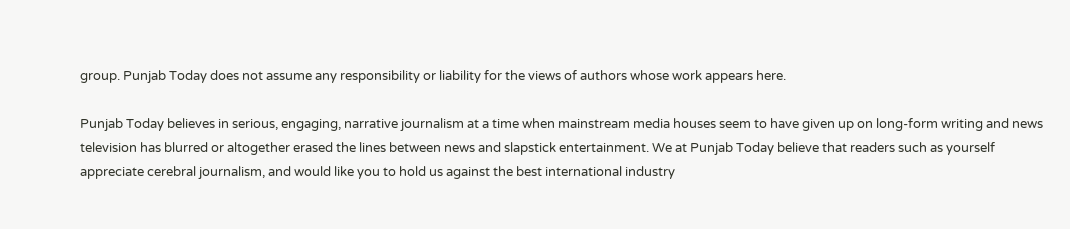group. Punjab Today does not assume any responsibility or liability for the views of authors whose work appears here.

Punjab Today believes in serious, engaging, narrative journalism at a time when mainstream media houses seem to have given up on long-form writing and news television has blurred or altogether erased the lines between news and slapstick entertainment. We at Punjab Today believe that readers such as yourself appreciate cerebral journalism, and would like you to hold us against the best international industry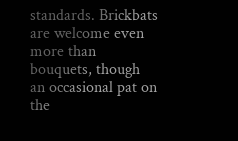standards. Brickbats are welcome even more than bouquets, though an occasional pat on the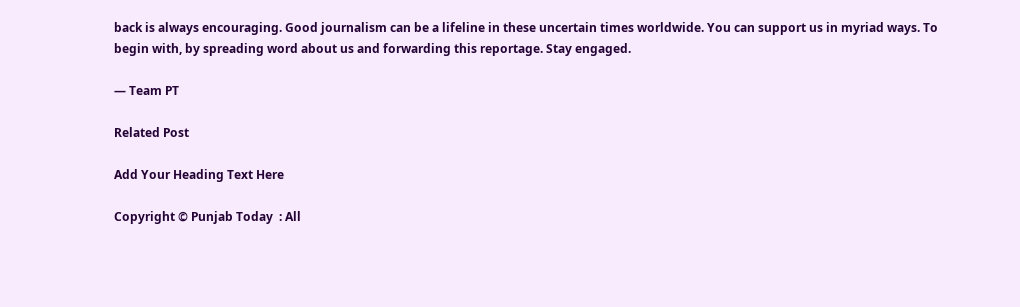back is always encouraging. Good journalism can be a lifeline in these uncertain times worldwide. You can support us in myriad ways. To begin with, by spreading word about us and forwarding this reportage. Stay engaged.

— Team PT

Related Post

Add Your Heading Text Here

Copyright © Punjab Today  : All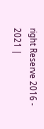right Reserve 2016 - 2021 |